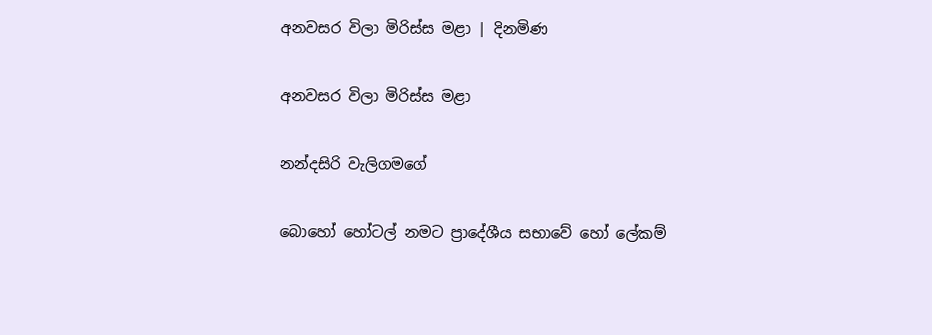අනවසර විලා මිරිස්ස මළා | දිනමිණ

අනවසර විලා මිරිස්ස මළා

නන්දසිරි වැලිගමගේ

බොහෝ හෝටල් නමට ප්‍රාදේශීය සභාවේ හෝ ලේකම්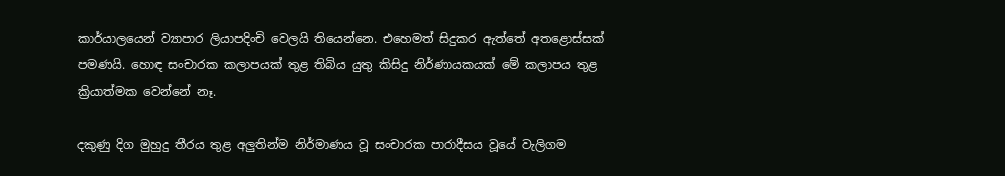කාර්යාලයෙන් ව්‍යාපාර ලියාපදිංචි වෙලයි තියෙන්නෙ. එහෙමත් සිදුකර ඇත්තේ අතළොස්සක් පමණයි. හොඳ සංචාරක කලාපයක් තුළ තිබිය යුතු කිසිදු නිර්ණායකයක් මේ කලාපය තුළ ක්‍රියාත්මක වෙන්නේ නෑ.

දකුණු දිග මුහුදු තීරය තුළ අලුතින්ම නිර්මාණය වූ සංචාරක පාරාදීසය වූයේ වැලිගම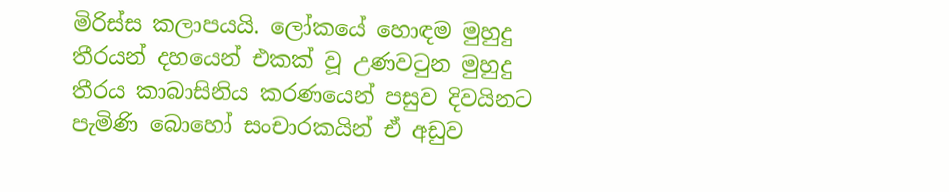මිරිස්ස කලාපයයි. ලෝකයේ හොඳම මුහුදු තීරයන් දහයෙන් එකක් වූ උණවටුන මුහුදු තීරය කාබාසිනිය කරණයෙන් පසුව දිවයිනට පැමිණි බොහෝ සංචාරකයින් ඒ අඩුව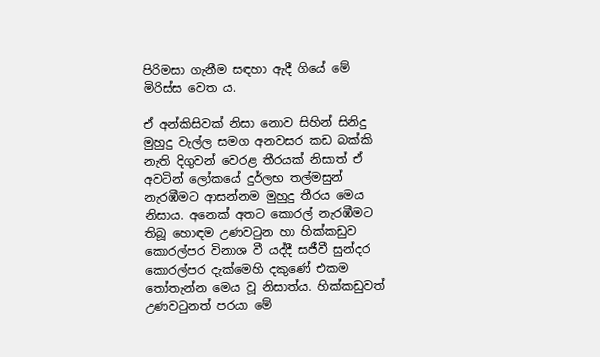පිරිමසා ගැනීම සඳහා ඇදී ගියේ මේ මිරිස්ස වෙත ය.

ඒ අන්කිසිවක් නිසා නොව සිහින් සිනිදු මුහුදු වැල්ල සමග අනවසර කඩ බක්කි නැති දිගුවන් වෙරළ තීරයක් නිසාත් ඒ අවටින් ලෝකයේ දුර්ලභ තල්මසුන් නැරඹීමට ආසන්නම මුහුදු තීරය මෙය නිසාය. අනෙක් අතට කොරල් නැරඹීමට තිබූ හොඳම උණවටුන හා හික්කඩුව කොරල්පර විනාශ වී යද්දී සජීවී සුන්දර කොරල්පර දැක්මෙහි දකුණේ එකම තෝතැන්න මෙය වූ නිසාත්ය. හික්කඩුවත් උණවටුනත් පරයා මේ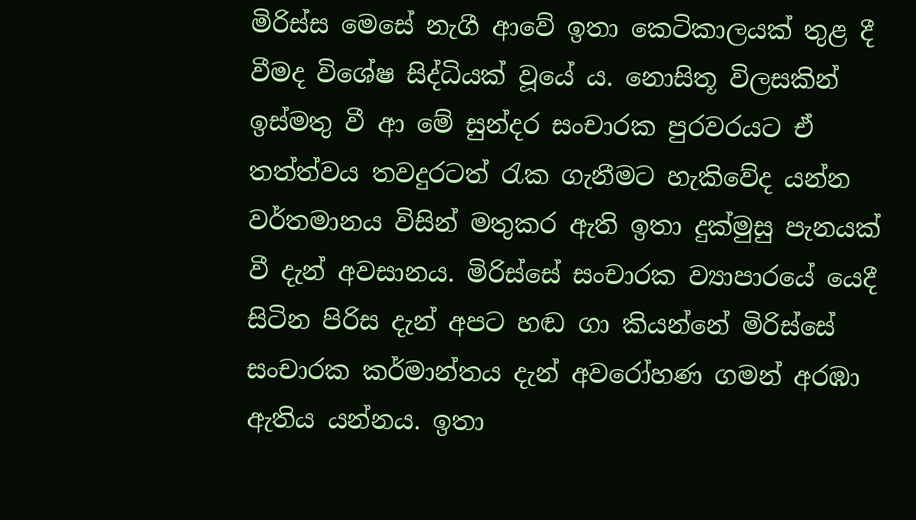මිරිස්ස මෙසේ නැගී ආවේ ඉතා කෙටිකාලයක් තුළ දී වීමද විශේෂ සිද්ධියක් වූයේ ය. නොසිතූ විලසකින් ඉස්මතු වී ආ මේ සුන්දර සංචාරක පුරවරයට ඒ තත්ත්වය තවදුරටත් රැක ගැනීමට හැකිවේද යන්න වර්තමානය විසින් මතුකර ඇති ඉතා දුක්මුසු පැනයක් වී දැන් අවසානය. මිරිස්සේ සංචාරක ව්‍යාපාරයේ යෙදී සිටින පිරිස දැන් අපට හඬ ගා කියන්නේ මිරිස්සේ සංචාරක කර්මාන්තය දැන් අවරෝහණ ගමන් අරඹා ඇතිය යන්නය. ඉතා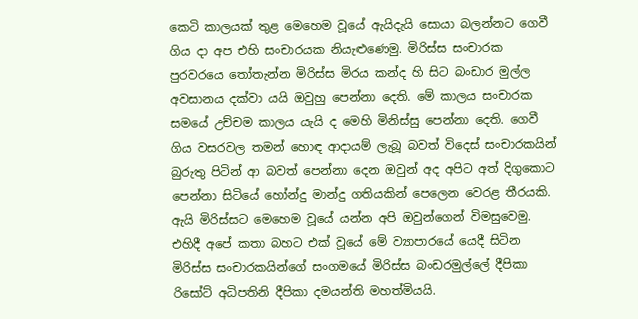කෙටි කාලයක් තුළ මෙහෙම වූයේ ඇයිදැයි සොයා බලන්නට ගෙවී ගිය දා අප එහි සංචාරයක නියැළුණෙමු. මිරිස්ස සංචාරක පුරවරයෙ තෝතැන්න මිරිස්ස මිරය කන්ද හි සිට බංඩාර මුල්ල අවසානය දක්වා යයි ඔවුහු පෙන්නා දෙති. මේ කාලය සංචාරක සමයේ උච්චම කාලය යැයි ද මෙහි මිනිස්සු පෙන්නා දෙති. ගෙවී ගිය වසරවල තමන් හොඳ ආදායම් ලැබූ බවත් විදෙස් සංචාරකයින් බුරුතු පිටින් ආ බවත් පෙන්නා දෙන ඔවුන් අද අපිට අත් දිගුකොට පෙන්නා සිටියේ හෝන්දු මාන්දු ගතියකින් පෙලෙන වෙරළ තීරයකි. ඇයි මිරිස්සට මෙහෙම වූයේ යන්න අපි ඔවුන්ගෙන් විමසුවෙමු. එහිදී අපේ කතා බහට එක් වූයේ මේ ව්‍යාපාරයේ යෙදී සිටින මිරිස්ස සංචාරකයින්ගේ සංගමයේ මිරිස්ස බංඩරමුල්ලේ දීපිකා රිසෝට් අධිපතිනි දීපිකා දමයන්ති මහත්මියයි.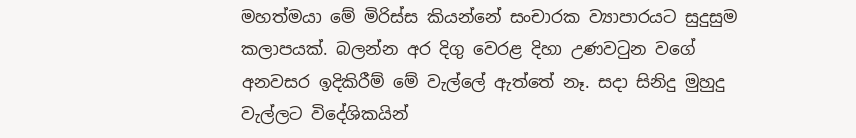මහත්මයා මේ මිරිස්ස කියන්නේ සංචාරක ව්‍යාපාරයට සුදුසුම කලාපයක්. බලන්න අර දිගු වෙරළ දිහා උණවටුන වගේ අනවසර ඉදිකිරීම් මේ වැල්ලේ ඇත්තේ නෑ. සදා සිනිදු මුහුදු වැල්ලට විදේශිකයින්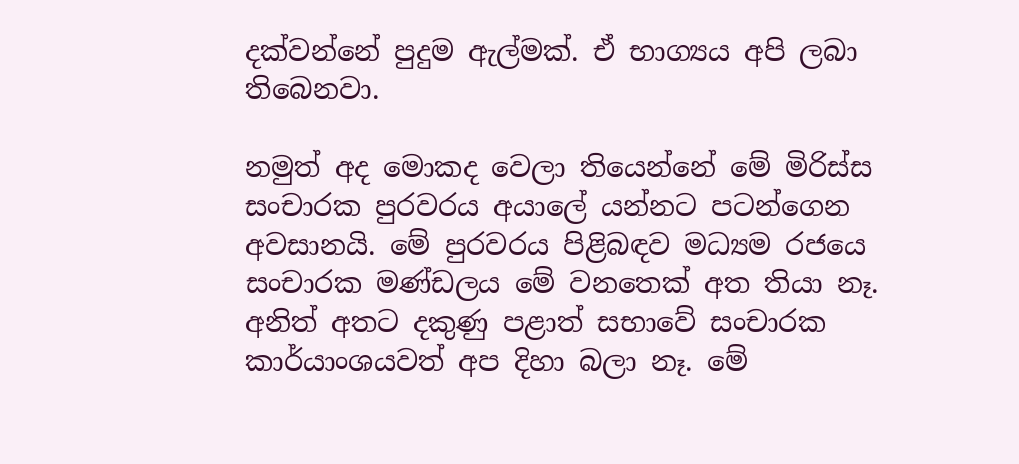දක්වන්නේ පුදුම ඇල්මක්. ඒ භාග්‍යය අපි ලබා තිබෙනවා.

නමුත් අද මොකද වෙලා තියෙන්නේ මේ මිරිස්ස සංචාරක පුරවරය අයාලේ යන්නට පටන්ගෙන අවසානයි. මේ පුරවරය පිළිබඳව මධ්‍යම රජයෙ සංචාරක මණ්ඩලය මේ වනතෙක් අත තියා නෑ. අනිත් අතට දකුණු පළාත් සභාවේ සංචාරක කාර්යාංශයවත් අප දිහා බලා නෑ. මේ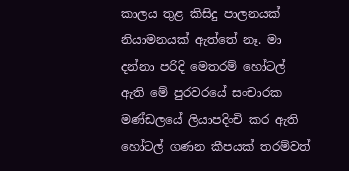කාලය තුළ කිසිදු පාලනයක් නියාමනයක් ඇත්තේ නෑ. මා දන්නා පරිදි මෙතරම් හෝටල් ඇති මේ පුරවරයේ සංචාරක මණ්ඩලයේ ලියාපදිංචි කර ඇති හෝටල් ගණන කීපයක් තරම්වත්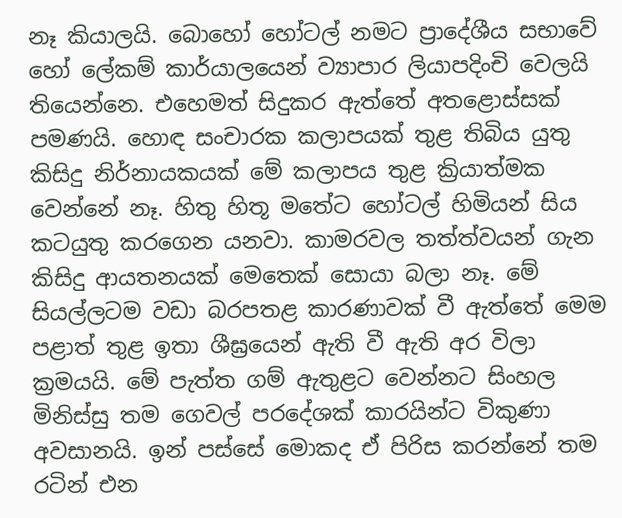නෑ කියාලයි. බොහෝ හෝටල් නමට ප්‍රාදේශීය සභාවේ හෝ ලේකම් කාර්යාලයෙන් ව්‍යාපාර ලියාපදිංචි වෙලයි තියෙන්නෙ. එහෙමත් සිදුකර ඇත්තේ අතළොස්සක් පමණයි. හොඳ සංචාරක කලාපයක් තුළ තිබිය යුතු කිසිදු නිර්නායකයක් මේ කලාපය තුළ ක්‍රියාත්මක වෙන්නේ නෑ. හිතු හිතූ මතේට හෝටල් හිමියන් සිය කටයුතු කරගෙන යනවා. කාමරවල තත්ත්වයන් ගැන කිසිදු ආයතනයක් මෙතෙක් සොයා බලා නෑ. මේ සියල්ලටම වඩා බරපතළ කාරණාවක් වී ඇත්තේ මෙම පළාත් තුළ ඉතා ශීඝ්‍රයෙන් ඇති වී ඇති අර විලා ක්‍රමයයි. මේ පැත්ත ගම් ඇතුළට වෙන්නට සිංහල මිනිස්සු තම ගෙවල් පරදේශක් කාරයින්ට විකුණා අවසානයි. ඉන් පස්සේ මොකද ඒ පිරිස කරන්නේ තම රටින් එන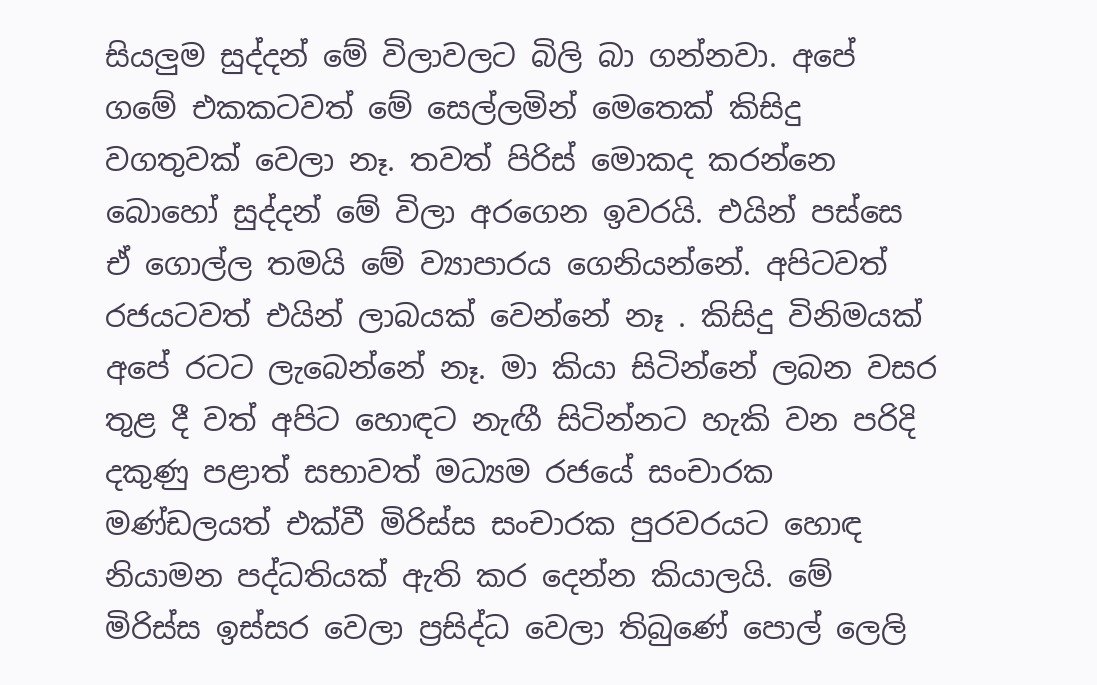සියලුම සුද්දන් මේ විලාවලට බිලි බා ගන්නවා. අපේ ගමේ එකකටවත් මේ සෙල්ලමින් මෙතෙක් කිසිදු වගතුවක් වෙලා නෑ. තවත් පිරිස් මොකද කරන්නෙ බොහෝ සුද්දන් මේ විලා අරගෙන ඉවරයි. එයින් පස්සෙ ඒ ගොල්ල තමයි මේ ව්‍යාපාරය ගෙනියන්නේ. අපිටවත් රජයටවත් එයින් ලාබයක් වෙන්නේ නෑ . කිසිදු විනිමයක් අපේ රටට ලැබෙන්නේ නෑ. මා කියා සිටින්නේ ලබන වසර තුළ දී වත් අපිට හොඳට නැඟී සිටින්නට හැකි වන පරිදි දකුණු පළාත් සභාවත් මධ්‍යම රජයේ සංචාරක මණ්ඩලයත් එක්වී මිරිස්ස සංචාරක පුරවරයට හොඳ නියාමන පද්ධතියක් ඇති කර දෙන්න කියාලයි. මේ මිරිස්ස ඉස්සර වෙලා ප්‍රසිද්ධ වෙලා තිබුණේ පොල් ලෙලි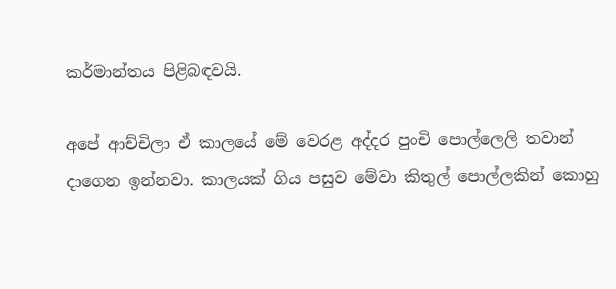කර්මාන්තය පිළිබඳවයි.

අපේ ආච්චිලා ඒ කාලයේ මේ වෙරළ අද්දර පුංචි පොල්ලෙලි තවාන් දාගෙන ඉන්නවා. කාලයක් ගිය පසුව මේවා කිතුල් පොල්ලකින් කොහු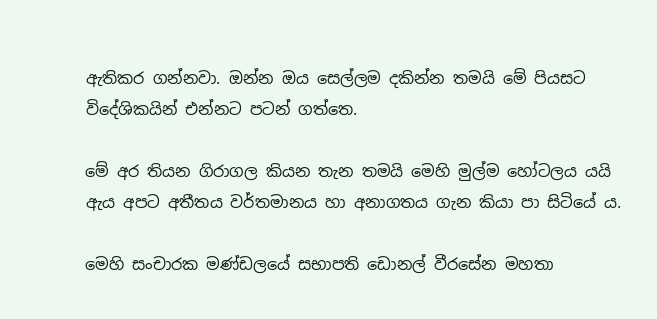ඇතිකර ගන්නවා. ඔන්න ඔය සෙල්ලම දකින්න තමයි මේ පියසට විදේශිකයින් එන්නට පටන් ගත්තෙ.

මේ අර තියන ගිරාගල කියන තැන තමයි මෙහි මුල්ම හෝටලය යයි ඇය අපට අතීතය වර්තමානය හා අනාගතය ගැන කියා පා සිටියේ ය.

මෙහි සංචාරක මණ්ඩලයේ සභාපති ඩොනල් වීරසේන මහතා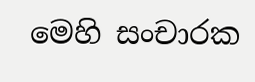මෙහි සංචාරක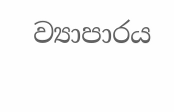ව්‍යාපාරය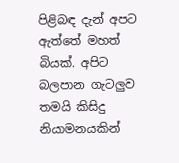පිළිබඳ දැන් අපට ඇත්තේ මහත් බියක්. අපිට බලපාන ගැටලුව තමයි කිසිදු නියාමනයකින්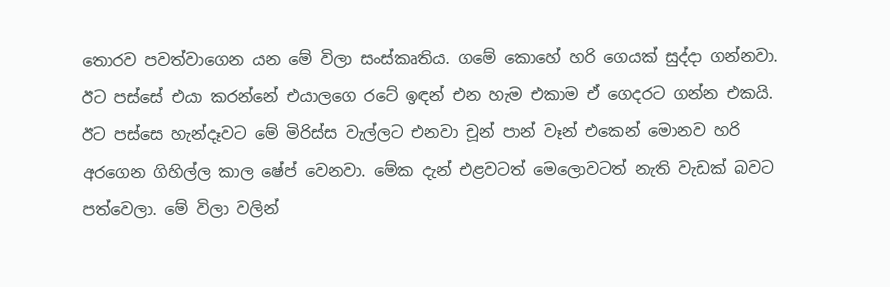තොරව පවත්වාගෙන යන මේ විලා සංස්කෘතිය. ගමේ කොහේ හරි ගෙයක් සුද්දා ගන්නවා. ඊට පස්සේ එයා කරන්නේ එයාලගෙ රටේ ඉඳන් එන හැම එකාම ඒ ගෙදරට ගන්න එකයි. ඊට පස්සෙ හැන්දෑවට මේ මිරිස්ස වැල්ලට එනවා චූන් පාන් වෑන් එකෙන් මොනව හරි අරගෙන ගිහිල්ල කාල ෂේප් වෙනවා. මේක දැන් එළවටත් මෙලොවටත් නැති වැඩක් බවට පත්වෙලා. මේ විලා වලින්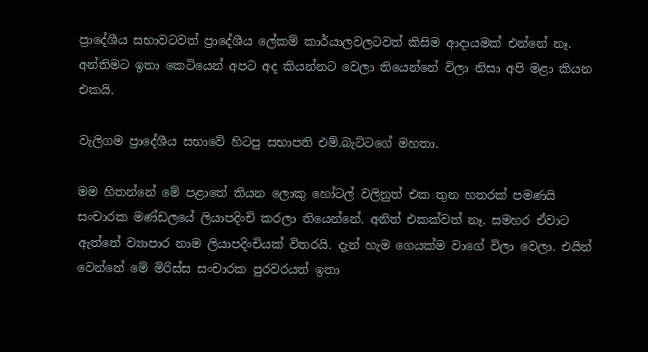ප්‍රාදේශීය සභාවටවත් ප්‍රාදේශීය ලේකම් කාර්යාලවලටවත් කිසිම ආදායමක් එන්නේ නෑ. අන්තිමට ඉතා කෙටියෙන් අපට අද කියන්නට වෙලා තියෙන්නේ විලා නිසා අපි මළා කියන එකයි.

වැලිගම ප්‍රාදේශීය සභාවේ හිටපු සභාපති එම්.බැට්ටගේ මහතා.

මම හිතන්නේ මේ පළාතේ තියන ලොකු හෝටල් වලිනුත් එක තුන හතරක් පමණයි සංචාරක මණ්ඩලයේ ලියාපදිංචි කරලා තියෙන්නේ. අනිත් එකක්වත් නෑ. සමහර ඒවාට ඇත්තේ ව්‍යාපාර නාම ලියාපදිංචියක් විතරයි. දැන් හැම ගෙයක්ම වාගේ විලා වෙලා. එයින් වෙන්නේ මේ මිරිස්ස සංචාරක පුරවරයත් ඉතා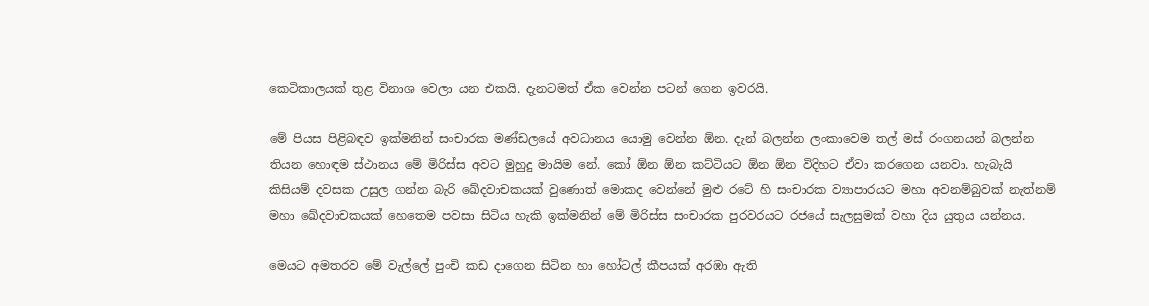කෙටිකාලයක් තුළ විනාශ වෙලා යන එකයි. දැනටමත් ඒක වෙන්න පටන් ගෙන ඉවරයි.

මේ පියස පිළිබඳව ඉක්මනින් සංචාරක මණ්ඩලයේ අවධානය යොමු වෙන්න ඕන. දැන් බලන්න ලංකාවෙම තල් මස් රංගනයන් බලන්න තියන හොඳම ස්ථානය මේ මිරිස්ස අවට මුහුදු මායිම නේ. කෝ ඕන ඕන කට්ටියට ඕන ඕන විදිහට ඒවා කරගෙන යනවා. හැබැයි කිසියම් දවසක උසුල ගන්න බැරි ඛේදවාචකයක් වුණොත් මොකද වෙන්නේ මුළු රටේ හි සංචාරක ව්‍යාපාරයට මහා අවනම්බුවක් නැත්නම් මහා ඛේදවාචකයක් හෙතෙම පවසා සිටිය හැකි ඉක්මනින් මේ මිරිස්ස සංචාරක පුරවරයට රජයේ සැලසුමක් වහා දිය යුතුය යන්නය.

මෙයට අමතරව මේ වැල්ලේ පුංචි කඩ දාගෙන සිටින හා හෝටල් කීපයක් අරඹා ඇති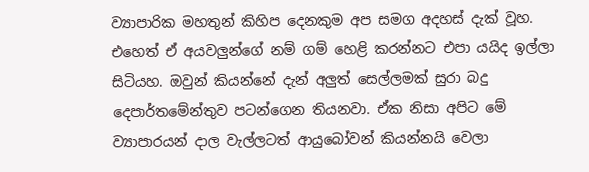ව්‍යාපාරික මහතුන් කිහිප දෙනකුම අප සමග අදහස් දැක් වූහ. එහෙත් ඒ අයවලුන්ගේ නම් ගම් හෙළි කරන්නට එපා යයිද ඉල්ලා සිටියහ. ඔවුන් කියන්නේ දැන් අලුත් සෙල්ලමක් සුරා බදු දෙපාර්තමේන්තුව පටන්ගෙන තියනවා. ඒක නිසා අපිට මේ ව්‍යාපාරයන් දාල වැල්ලටත් ආ‍යුබෝවන් කියන්නයි වෙලා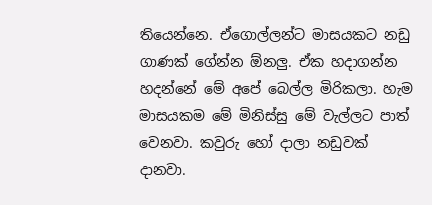තියෙන්නෙ. ඒගොල්ලන්ට මාසයකට නඩු ගාණක් ගේන්න ඕනලු. ඒක හදාගන්න හදන්නේ මේ අපේ බෙල්ල මිරිකලා. හැම මාසයකම මේ මිනිස්සු මේ වැල්ලට පාත් වෙනවා. කවුරු හෝ දාලා නඩුවක් දානවා.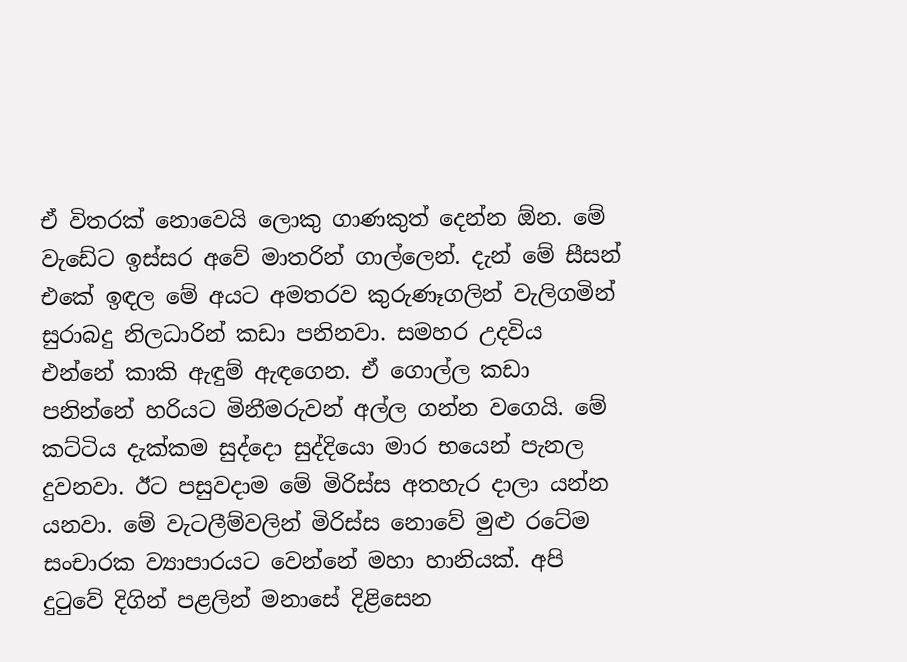ඒ විතරක් නොවෙයි ලොකු ගාණකුත් දෙන්න ඕන. මේ වැඩේට ඉස්සර අවේ මාතරින් ගාල්ලෙන්. දැන් මේ සීසන් එකේ ඉඳල මේ අයට අමතරව කුරුණෑගලින් වැලිගමින් සුරාබදු නිලධාරින් කඩා පනිනවා. සමහර උදවිය එන්නේ කාකි ඇඳුම් ඇඳගෙන. ඒ ගොල්ල කඩා පනින්නේ හරියට මිනීමරුවන් අල්ල ගන්න වගෙයි. මේ කට්ටිය දැක්කම සු‍ද්දො සුද්දියො මාර භයෙන් පැනල දුවනවා. ඊට පසුවදාම මේ මිරිස්ස අතහැර දාලා යන්න යනවා. මේ වැටලීම්වලින් මිරිස්ස නොවේ මුළු ර‍ටේම සංචාරක ව්‍යාපාරයට වෙන්නේ මහා හානියක්. අපි දුටුවේ දිගින් පළලින් මනාසේ දිළිසෙන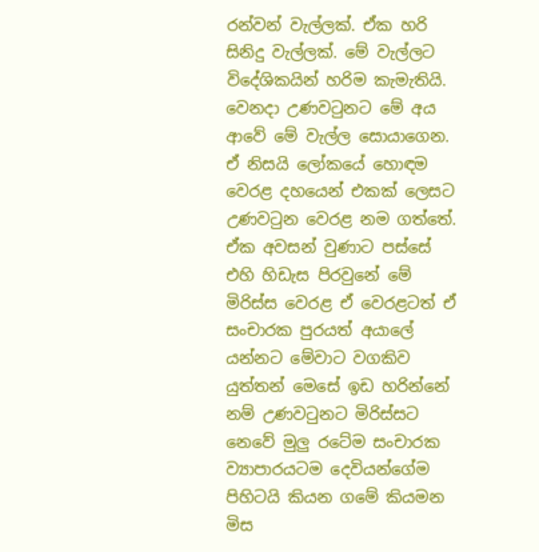රන්වන් වැල්ලක්. ඒක හරි සිනිදු වැල්ලක්. මේ වැල්ලට විදේශිකයින් හරිම කැමැතියි. වෙනදා උණවටුනට මේ අය ආවේ මේ වැල්ල සොයාගෙන. ඒ නිසයි ලෝකයේ හොඳම වෙරළ දහයෙන් එකක් ලෙසට උණවටුන වෙරළ නම ගත්තේ. ඒක අවසන් වුණාට පස්සේ එහි හිඩැස පිරවුනේ මේ මිරිස්ස වෙරළ‍ ඒ වෙරළටත් ඒ සංචාරක පුරයත් අයාලේ යන්නට මේවාට වගකිව යුත්තන් මෙසේ ඉඩ හරින්නේ නම් උණවටුනට මිරිස්සට නෙවේ මුලු රටේම සංචාරක ව්‍යාපාරයටම දෙවියන්ගේම පිහිටයි කියන ග‍මේ කියමන මිස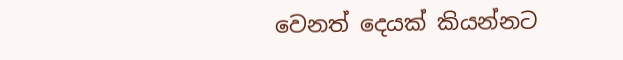වෙනත් දෙයක් කියන්නට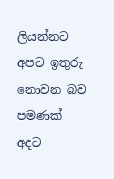ලියන්නට අපට ඉතුරු නොවන බව පමණක් අදට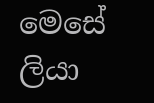මෙසේ ලියා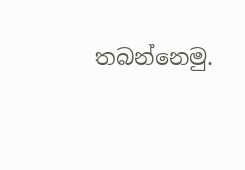තබන්නෙමු.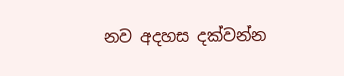නව අදහස දක්වන්න